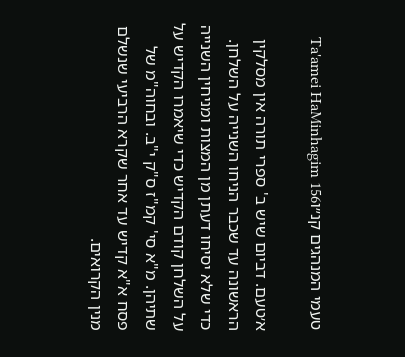טעמי המנהגים קנ״וTa'amei HaMinhagim 156

א׳טעם. דביום שיש ב' ספרי תורה אין מסלקין הראשונה עד שכבר הניחו השנייה על השלחן. כדי שלא יסיחו דעתן מן המצות ומניחין השנייה על השלחן קודם הקדיש כדי שיאמרו הקדיש על שתיהן. מ"א סי' קמ"ז ס"ק י"ב. ובחוה"מ של פסח א"א קדיש עד אחר שקרא הרביעי שנשלם מנין הקרואים.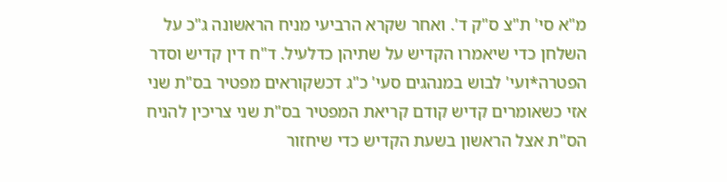מ"א סי' ת"צ ס"ק ד'. ואחר שקרא הרביעי מניח הראשונה ג"כ על השלחן כדי שיאמרו הקדיש על שתיהן כדלעיל. ד"ח דין קדיש וסדר הפטרה*ועי' לבוש במנהגים סעי' כ"ג דכשקוראים מפטיר בס"ת שני אזי כשאומרים קדיש קודם קריאת המפטיר בס"ת שני צריכין להניח הס"ת אצל הראשון בשעת הקדיש כדי שיחזור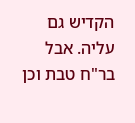הקדיש גם עליה. אבל בר"ח טבת וכן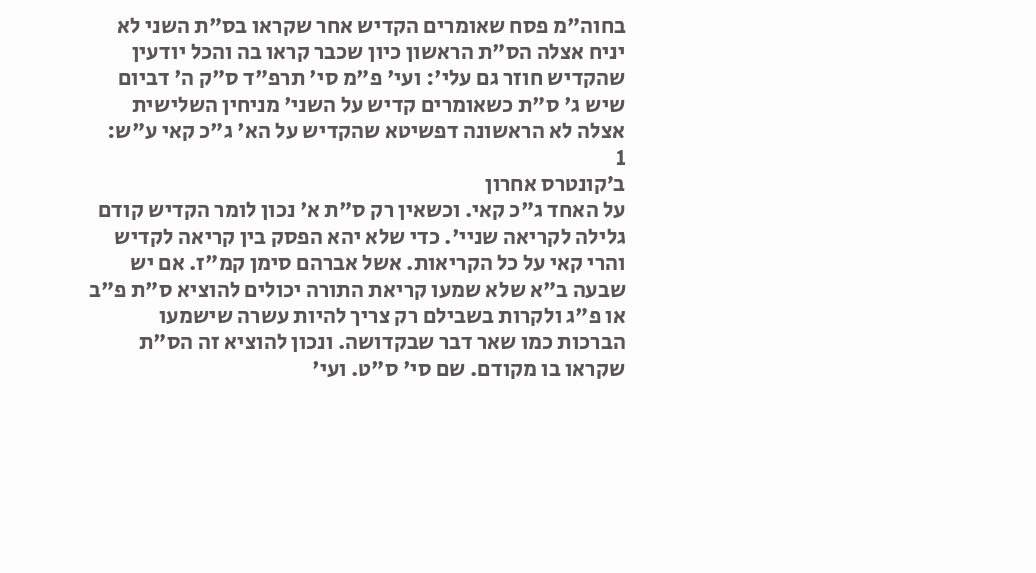בחוה"מ פסח שאומרים הקדיש אחר שקראו בס"ת השני לא יניח אצלה הס"ת הראשון כיון שכבר קראו בה והכל יודעין שהקדיש חוזר גם עלי': ועי' פ"מ סי' תרפ"ד ס"ק ה' דביום שיש ג' ס"ת כשאומרים קדיש על השני' מניחין השלישית אצלה לא הראשונה דפשיטא שהקדיש על הא' ג"כ קאי ע"ש:
1
ב׳קונטרס אחרון
על האחד ג"כ קאי. וכשאין רק ס"ת א' נכון לומר הקדיש קודם גלילה לקריאה שניי'. כדי שלא יהא הפסק בין קריאה לקדיש והרי קאי על כל הקריאות. אשל אברהם סימן קמ"ז. אם יש שבעה ב"א שלא שמעו קריאת התורה יכולים להוציא ס"ת פ"ב או פ"ג ולקרות בשבילם רק צריך להיות עשרה שישמעו הברכות כמו שאר דבר שבקדושה. ונכון להוציא זה הס"ת שקראו בו מקודם. שם סי' ס"ט. ועי'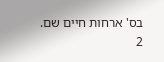בס' ארחות חיים שם.
2